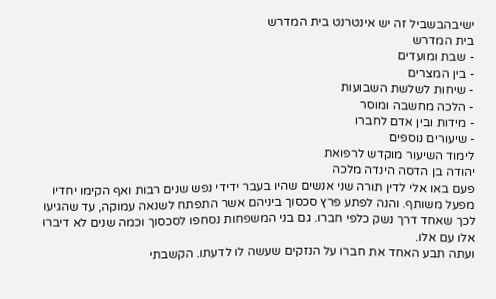ישיבהבשביל זה יש אינטרנט בית המדרש
בית המדרש
- שבת ומועדים
- בין המצרים
- שיחות לשלשת השבועות
- הלכה מחשבה ומוסר
- מידות ובין אדם לחברו
- שיעורים נוספים
לימוד השיעור מוקדש לרפואת
יהודה בן הדסה הינדה מלכה
פעם באו אלי לדין תורה שני אנשים שהיו בעבר ידידי נפש שנים רבות ואף הקימו יחדיו מפעל משותף. והנה לפתע פרץ סכסוך ביניהם אשר התפתח לשנאה עמוקה, עד שהגיעו לכך שאחד דרך נשק כלפי חברו. גם בני המשפחות נסחפו לסכסוך וכמה שנים לא דיברו אלו עם אלו.
ועתה תבע האחד את חברו על הנזקים שעשה לו לדעתו. הקשבתי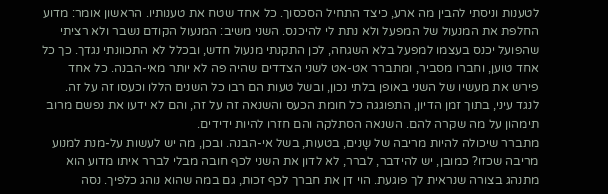לטענות וניסתי להבין מה ארע, כיצד התחיל הסכסוך. כל אחד שטח את טענותיו. הראשון אומר: מדוע החלפת את המנעול של המפעל ולא נתת לי להיכנס. השני משיב: המנעול הקודם נשבר ולא רציתי שהפועל יכנס בעצמו למפעל בלא השגחה, לכן התקנתי מנעול חדש, ובכלל לא התכוונתי נגדך. כך כל אחד טוען, וחברו מסביר, ומתברר אט-אט לשני הצדדים שהיה פה לא יותר מאי-הבנה. כל אחד פירש את מעשיו של השני באופן בלתי נכון, ובשל טעות הם רבו כל השנים הללו וכעסו זה על זה. לנגד עיני, בתוך זמן הדיון, התפוגגה כל חומת הכעס והשנאה זה על זה, והם לא ידעו את נפשם מרוב תימהון על מה שקרה להם. השנאה הסתלקה והם חזרו להיות ידידים.
מתברר שיכולה להיות מריבה של שָנים, בטעות, בשל אי-הבנה. ובכן, מה יש לעשות על-מנת למנוע מריבה שכזו? כמובן, יש להידבר, לברר, לא לדון את השני לכף חובה מבלי לברר איתו מדוע הוא מתנהג בצורה שנראית לך פוגעת. הוי דן את חברך לכף זכות, גם במה שהוא נוהג כלפיך. נסה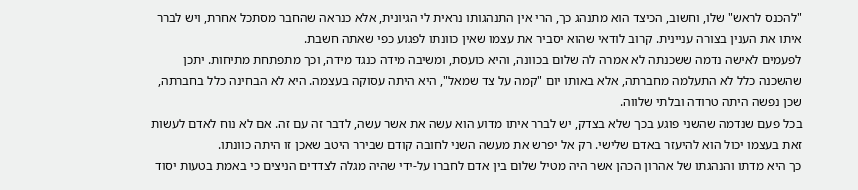"להכנס לראש" שלו, וחשוב, הכיצד הוא מתנהג כך, הרי אין התנהגותו נראית לי הגיונית, אלא כנראה שהחבר מסתכל אחרת, ויש לברר איתו את הענין בצורה עניינית. קרוב לודאי שהוא יסביר את עצמו שאין כוונתו לפגוע כפי שאתה חשבת.
לפעמים לאישה נדמה ששכנתה לא אמרה לה שלום בכוונה, והיא כועסת, ומשיבה מידה כנגד מידה, וכך מתפתחת מתיחות. יתכן שהשכנה כלל לא התעלמה מחברתה, אלא באותו יום "קמה על צד שמאל", היא היתה עסוקה בעצמה. היא לא הבחינה כלל בחברתה, שכן נפשה היתה טרודה ובלתי שלווה.
בכל פעם שנדמה שהשני פוגע בכך שלא בצדק, יש לברר איתו מדוע הוא עשה את אשר עשה, לדבר זה עם זה. אם לא נוח לאדם לעשות זאת בעצמו יכול הוא להיעזר באדם שלישי. רק אל יפרש את מעשה השני לחובה קודם שבירר היטב שאכן זו היתה כוונתו.
כך היא מדתו והנהגתו של אהרון הכהן אשר היה מטיל שלום בין אדם לחברו על-ידי שהיה מגלה לצדדים הניצים כי באמת בטעות יסוד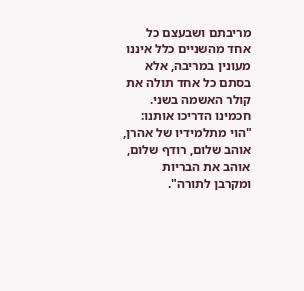מריבתם ושבעצם כל אחד מהשניים כלל איננו מעונין במריבה, אלא בסתם כל אחד תולה את קולר האשמה בשני. חכמינו הדריכו אותנו: "הוי מתלמידיו של אהרן, אוהב שלום, רודף שלום, אוהב את הבריות ומקרבן לתורה".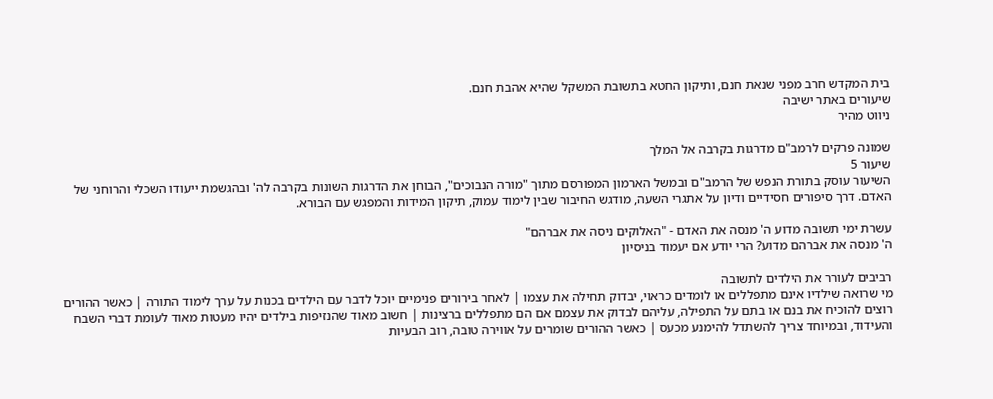בית המקדש חרב מפני שנאת חנם, ותיקון החטא בתשובת המשקל שהיא אהבת חנם.
שיעורים באתר ישיבה
ניווט מהיר

שמונה פרקים לרמב"ם מדרגות בקרבה אל המלך
שיעור 5
השיעור עוסק בתורת הנפש של הרמב"ם ובמשל הארמון המפורסם מתוך "מורה הנבוכים", הבוחן את הדרגות השונות בקרבה לה' ובהגשמת ייעודו השכלי והרוחני של האדם. דרך סיפורים חסידיים ודיון על אתגרי השעה, מודגש החיבור שבין לימוד עמוק, תיקון המידות והמפגש עם הבורא.

עשרת ימי תשובה מדוע ה' מנסה את האדם - "האלוקים ניסה את אברהם"
ה' מנסה את אברהם מדוע? הרי יודע אם יעמוד בניסיון

רביבים לעורר את הילדים לתשובה
מי שרואה שילדיו אינם מתפללים או לומדים כראוי, יבדוק תחילה את עצמו | לאחר בירורים פנימיים יוכל לדבר עם הילדים בכנות על ערך לימוד התורה | כאשר ההורים רוצים להוכיח את בנם או בתם על התפילה, עליהם לבדוק את עצמם אם הם מתפללים ברצינות | חשוב מאוד שהנזיפות בילדים יהיו מעטות מאוד לעומת דברי השבח והעידוד, ובמיוחד צריך להשתדל להימנע מכעס | כאשר ההורים שומרים על אווירה טובה, רוב הבעיות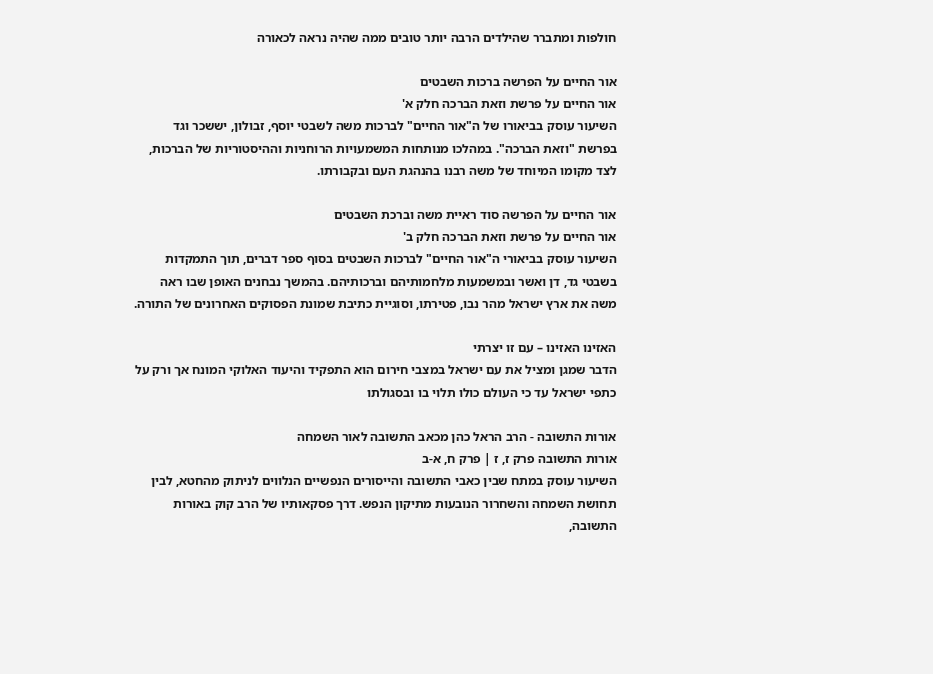חולפות ומתברר שהילדים הרבה יותר טובים ממה שהיה נראה לכאורה

אור החיים על הפרשה ברכות השבטים
אור החיים על פרשת וזאת הברכה חלק א'
השיעור עוסק בביאורו של ה"אור החיים" לברכות משה לשבטי יוסף, זבולון, יששכר וגד בפרשת "וזאת הברכה". במהלכו מנותחות המשמעויות הרוחניות וההיסטוריות של הברכות, לצד מקומו המיוחד של משה רבנו בהנהגת העם ובקבורתו.

אור החיים על הפרשה סוד ראיית משה וברכת השבטים
אור החיים על פרשת וזאת הברכה חלק ב'
השיעור עוסק בביאורי ה"אור החיים" לברכות השבטים בסוף ספר דברים, תוך התמקדות בשבטי גד, דן ואשר ובמשמעות מלחמותיהם וברכותיהם. בהמשך נבחנים האופן שבו ראה משה את ארץ ישראל מהר נבו, פטירתו, וסוגיית כתיבת שמונת הפסוקים האחרונים של התורה.

האזינו האזינו – עם זו יצרתי
הדבר שמגן ומציל את עם ישראל במצבי חירום הוא התפקיד והיעוד האלוקי המונח אך ורק על כתפי ישראל עד כי העולם כולו תלוי בו ובסגולתו

אורות התשובה - הרב הראל כהן מכאב התשובה לאור השמחה
אורות התשובה פרק ז, ז | פרק ח, א-ב
השיעור עוסק במתח שבין כאבי התשובה והייסורים הנפשיים הנלווים לניתוק מהחטא, לבין תחושת השמחה והשחרור הנובעות מתיקון הנפש. דרך פסקאותיו של הרב קוק באורות התשובה,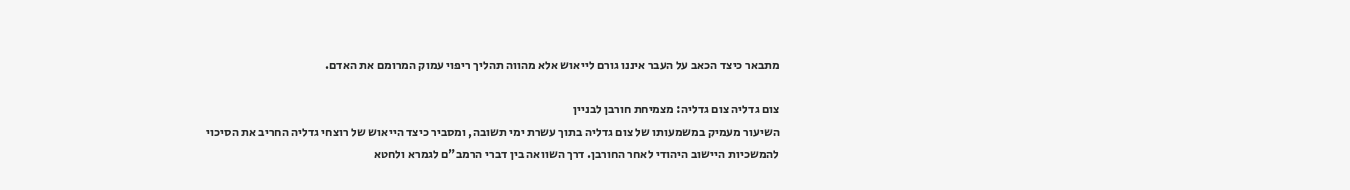מתבאר כיצד הכאב על העבר איננו גורם לייאוש אלא מהווה תהליך ריפוי עמוק המרומם את האדם.

צום גדליה צום גדליה: מצמיחת חורבן לבניין
השיעור מעמיק במשמעותו של צום גדליה בתוך עשרת ימי תשובה, ומסביר כיצד הייאוש של רוצחי גדליה החריב את הסיכוי להמשכיות היישוב היהודי לאחר החורבן. דרך השוואה בין דברי הרמב"ם לגמרא ולחטא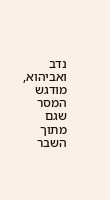נדב ואביהוא, מודגש המסר שגם מתוך השבר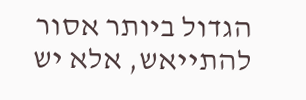הגדול ביותר אסור להתייאש, אלא יש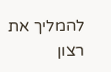להמליך את רצון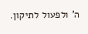ה' ולפעול לתיקון.